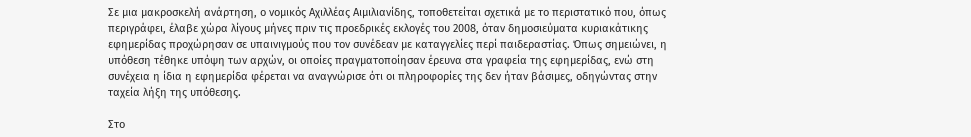Σε μια μακροσκελή ανάρτηση, ο νομικός Αχιλλέας Αιμιλιανίδης, τοποθετείται σχετικά με το περιστατικό που, όπως περιγράφει, έλαβε χώρα λίγους μήνες πριν τις προεδρικές εκλογές του 2008, όταν δημοσιεύματα κυριακάτικης εφημερίδας προχώρησαν σε υπαινιγμούς που τον συνέδεαν με καταγγελίες περί παιδεραστίας. Όπως σημειώνει, η υπόθεση τέθηκε υπόψη των αρχών, οι οποίες πραγματοποίησαν έρευνα στα γραφεία της εφημερίδας, ενώ στη συνέχεια η ίδια η εφημερίδα φέρεται να αναγνώρισε ότι οι πληροφορίες της δεν ήταν βάσιμες, οδηγώντας στην ταχεία λήξη της υπόθεσης.

Στο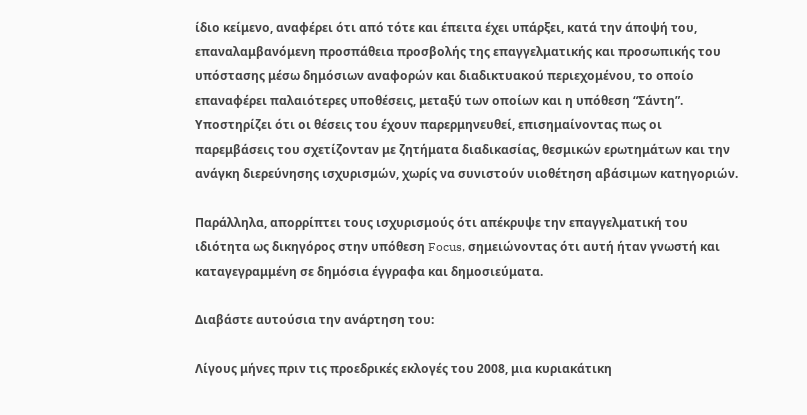ίδιο κείμενο, αναφέρει ότι από τότε και έπειτα έχει υπάρξει, κατά την άποψή του, επαναλαμβανόμενη προσπάθεια προσβολής της επαγγελματικής και προσωπικής του υπόστασης μέσω δημόσιων αναφορών και διαδικτυακού περιεχομένου, το οποίο επαναφέρει παλαιότερες υποθέσεις, μεταξύ των οποίων και η υπόθεση “Σάντη”. Υποστηρίζει ότι οι θέσεις του έχουν παρερμηνευθεί, επισημαίνοντας πως οι παρεμβάσεις του σχετίζονταν με ζητήματα διαδικασίας, θεσμικών ερωτημάτων και την ανάγκη διερεύνησης ισχυρισμών, χωρίς να συνιστούν υιοθέτηση αβάσιμων κατηγοριών.

Παράλληλα, απορρίπτει τους ισχυρισμούς ότι απέκρυψε την επαγγελματική του ιδιότητα ως δικηγόρος στην υπόθεση Focus, σημειώνοντας ότι αυτή ήταν γνωστή και καταγεγραμμένη σε δημόσια έγγραφα και δημοσιεύματα.

Διαβάστε αυτούσια την ανάρτηση του:

Λίγους μήνες πριν τις προεδρικές εκλογές του 2008, μια κυριακάτικη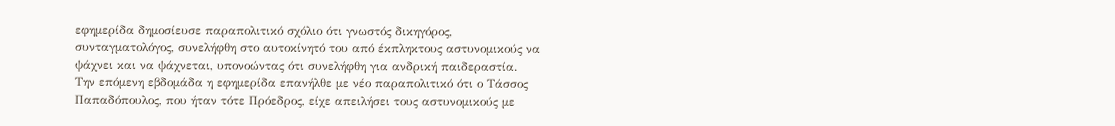εφημερίδα δημοσίευσε παραπολιτικό σχόλιο ότι γνωστός δικηγόρος, συνταγματολόγος, συνελήφθη στο αυτοκίνητό του από έκπληκτους αστυνομικούς να ψάχνει και να ψάχνεται, υπονοώντας ότι συνελήφθη για ανδρική παιδεραστία. Την επόμενη εβδομάδα η εφημερίδα επανήλθε με νέο παραπολιτικό ότι ο Τάσσος Παπαδόπουλος, που ήταν τότε Πρόεδρος, είχε απειλήσει τους αστυνομικούς με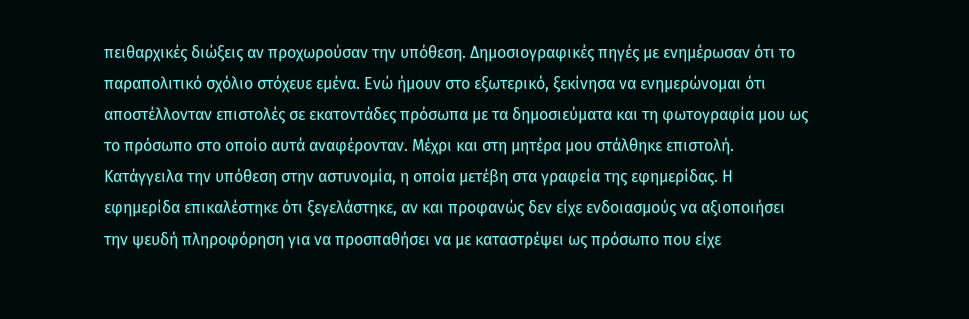πειθαρχικές διώξεις αν προχωρούσαν την υπόθεση. Δημοσιογραφικές πηγές με ενημέρωσαν ότι το παραπολιτικό σχόλιο στόχευε εμένα. Ενώ ήμουν στο εξωτερικό, ξεκίνησα να ενημερώνομαι ότι αποστέλλονταν επιστολές σε εκατοντάδες πρόσωπα με τα δημοσιεύματα και τη φωτογραφία μου ως το πρόσωπο στο οποίο αυτά αναφέρονταν. Μέχρι και στη μητέρα μου στάλθηκε επιστολή. Κατάγγειλα την υπόθεση στην αστυνομία, η οποία μετέβη στα γραφεία της εφημερίδας. Η εφημερίδα επικαλέστηκε ότι ξεγελάστηκε, αν και προφανώς δεν είχε ενδοιασμούς να αξιοποιήσει την ψευδή πληροφόρηση για να προσπαθήσει να με καταστρέψει ως πρόσωπο που είχε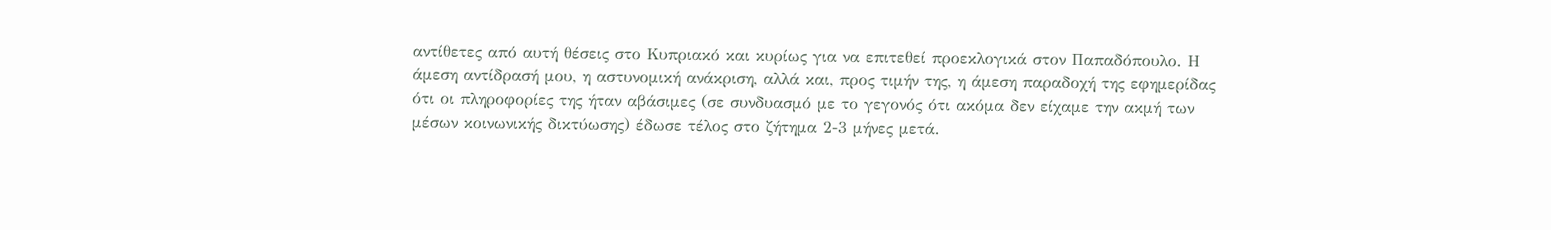αντίθετες από αυτή θέσεις στο Κυπριακό και κυρίως για να επιτεθεί προεκλογικά στον Παπαδόπουλο. Η άμεση αντίδρασή μου, η αστυνομική ανάκριση, αλλά και, προς τιμήν της, η άμεση παραδοχή της εφημερίδας ότι οι πληροφορίες της ήταν αβάσιμες (σε συνδυασμό με το γεγονός ότι ακόμα δεν είχαμε την ακμή των μέσων κοινωνικής δικτύωσης) έδωσε τέλος στο ζήτημα 2-3 μήνες μετά.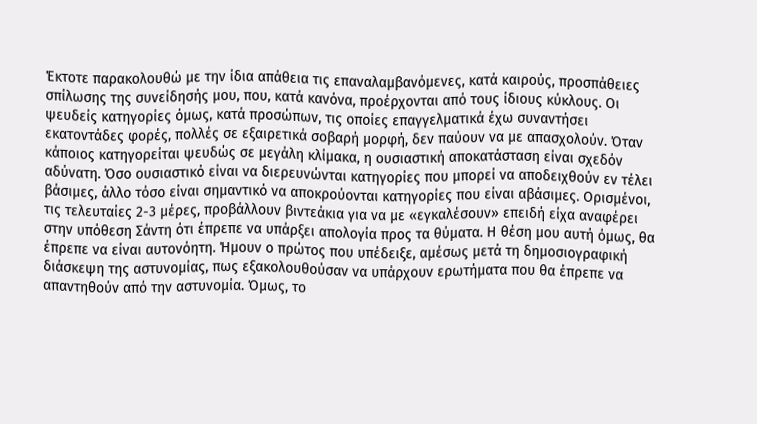Έκτοτε παρακολουθώ με την ίδια απάθεια τις επαναλαμβανόμενες, κατά καιρούς, προσπάθειες σπίλωσης της συνείδησής μου, που, κατά κανόνα, προέρχονται από τους ίδιους κύκλους. Οι ψευδείς κατηγορίες όμως, κατά προσώπων, τις οποίες επαγγελματικά έχω συναντήσει εκατοντάδες φορές, πολλές σε εξαιρετικά σοβαρή μορφή, δεν παύουν να με απασχολούν. Όταν κάποιος κατηγορείται ψευδώς σε μεγάλη κλίμακα, η ουσιαστική αποκατάσταση είναι σχεδόν αδύνατη. Όσο ουσιαστικό είναι να διερευνώνται κατηγορίες που μπορεί να αποδειχθούν εν τέλει βάσιμες, άλλο τόσο είναι σημαντικό να αποκρούονται κατηγορίες που είναι αβάσιμες. Ορισμένοι, τις τελευταίες 2-3 μέρες, προβάλλουν βιντεάκια για να με «εγκαλέσουν» επειδή είχα αναφέρει στην υπόθεση Σάντη ότι έπρεπε να υπάρξει απολογία προς τα θύματα. Η θέση μου αυτή όμως, θα έπρεπε να είναι αυτονόητη. Ήμουν ο πρώτος που υπέδειξε, αμέσως μετά τη δημοσιογραφική διάσκεψη της αστυνομίας, πως εξακολουθούσαν να υπάρχουν ερωτήματα που θα έπρεπε να απαντηθούν από την αστυνομία. Όμως, το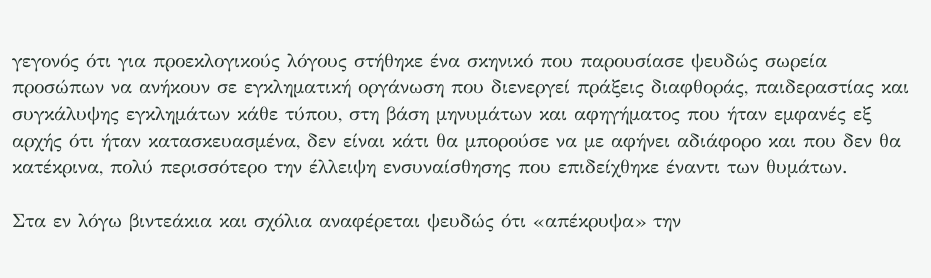γεγονός ότι για προεκλογικούς λόγους στήθηκε ένα σκηνικό που παρουσίασε ψευδώς σωρεία προσώπων να ανήκουν σε εγκληματική οργάνωση που διενεργεί πράξεις διαφθοράς, παιδεραστίας και συγκάλυψης εγκλημάτων κάθε τύπου, στη βάση μηνυμάτων και αφηγήματος που ήταν εμφανές εξ αρχής ότι ήταν κατασκευασμένα, δεν είναι κάτι θα μπορούσε να με αφήνει αδιάφορο και που δεν θα κατέκρινα, πολύ περισσότερο την έλλειψη ενσυναίσθησης που επιδείχθηκε έναντι των θυμάτων.

Στα εν λόγω βιντεάκια και σχόλια αναφέρεται ψευδώς ότι «απέκρυψα» την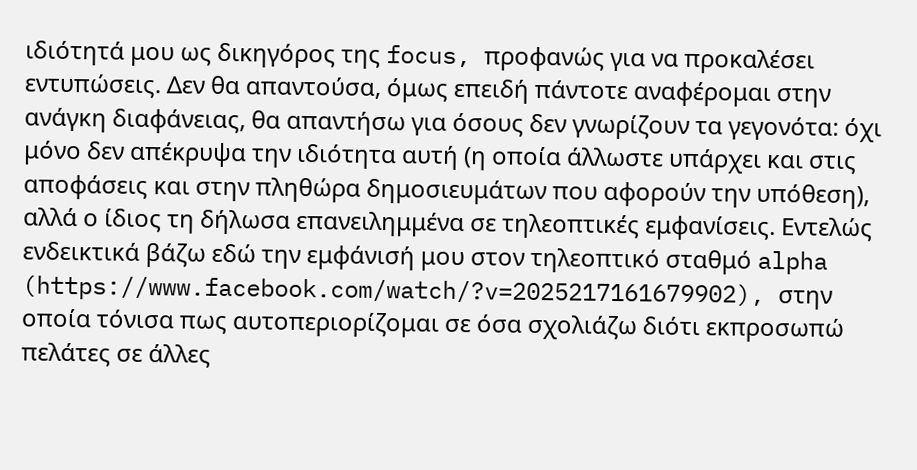ιδιότητά μου ως δικηγόρος της focus, προφανώς για να προκαλέσει εντυπώσεις. Δεν θα απαντούσα, όμως επειδή πάντοτε αναφέρομαι στην ανάγκη διαφάνειας, θα απαντήσω για όσους δεν γνωρίζουν τα γεγονότα: όχι μόνο δεν απέκρυψα την ιδιότητα αυτή (η οποία άλλωστε υπάρχει και στις αποφάσεις και στην πληθώρα δημοσιευμάτων που αφορούν την υπόθεση), αλλά ο ίδιος τη δήλωσα επανειλημμένα σε τηλεοπτικές εμφανίσεις. Εντελώς ενδεικτικά βάζω εδώ την εμφάνισή μου στον τηλεοπτικό σταθμό alpha (https://www.facebook.com/watch/?v=2025217161679902), στην οποία τόνισα πως αυτοπεριορίζομαι σε όσα σχολιάζω διότι εκπροσωπώ πελάτες σε άλλες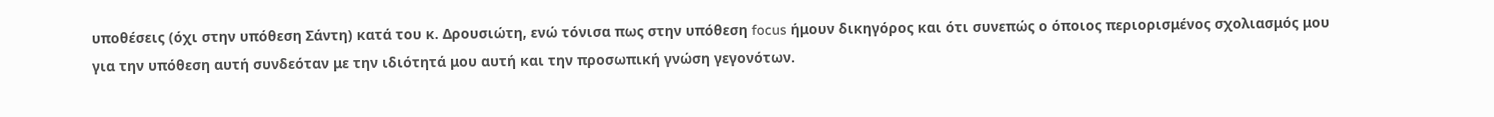υποθέσεις (όχι στην υπόθεση Σάντη) κατά του κ. Δρουσιώτη, ενώ τόνισα πως στην υπόθεση focus ήμουν δικηγόρος και ότι συνεπώς ο όποιος περιορισμένος σχολιασμός μου για την υπόθεση αυτή συνδεόταν με την ιδιότητά μου αυτή και την προσωπική γνώση γεγονότων.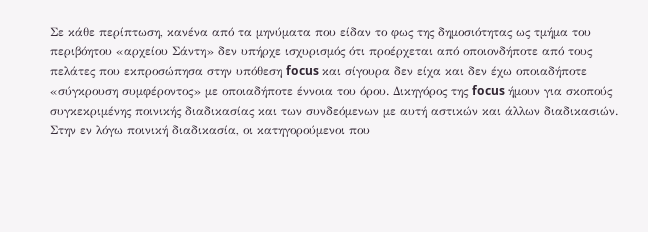Σε κάθε περίπτωση, κανένα από τα μηνύματα που είδαν το φως της δημοσιότητας ως τμήμα του περιβόητου «αρχείου Σάντη» δεν υπήρχε ισχυρισμός ότι προέρχεται από οποιονδήποτε από τους πελάτες που εκπροσώπησα στην υπόθεση focus και σίγουρα δεν είχα και δεν έχω οποιαδήποτε «σύγκρουση συμφέροντος» με οποιαδήποτε έννοια του όρου. Δικηγόρος της focus ήμουν για σκοπούς συγκεκριμένης ποινικής διαδικασίας και των συνδεόμενων με αυτή αστικών και άλλων διαδικασιών. Στην εν λόγω ποινική διαδικασία, οι κατηγορούμενοι που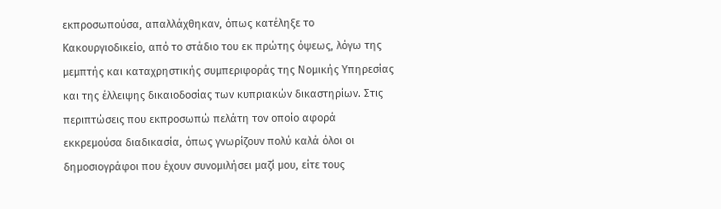εκπροσωπούσα, απαλλάχθηκαν, όπως κατέληξε το Κακουργιοδικείο, από το στάδιο του εκ πρώτης όψεως, λόγω της μεμπτής και καταχρηστικής συμπεριφοράς της Νομικής Υπηρεσίας και της έλλειψης δικαιοδοσίας των κυπριακών δικαστηρίων. Στις περιπτώσεις που εκπροσωπώ πελάτη τον οποίο αφορά εκκρεμούσα διαδικασία, όπως γνωρίζουν πολύ καλά όλοι οι δημοσιογράφοι που έχουν συνομιλήσει μαζί μου, είτε τους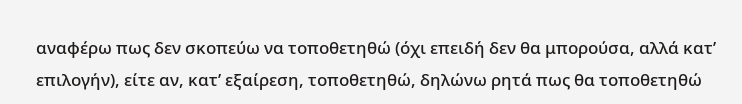αναφέρω πως δεν σκοπεύω να τοποθετηθώ (όχι επειδή δεν θα μπορούσα, αλλά κατ’ επιλογήν), είτε αν, κατ’ εξαίρεση, τοποθετηθώ, δηλώνω ρητά πως θα τοποθετηθώ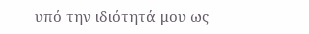υπό την ιδιότητά μου ως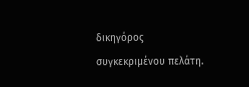δικηγόρος συγκεκριμένου πελάτη.